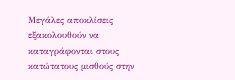Μεγάλες αποκλίσεις εξακολουθούν να καταγράφονται στους κατώτατους μισθούς στην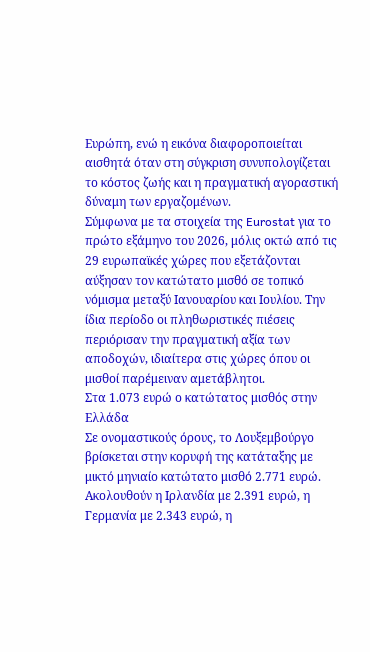Ευρώπη, ενώ η εικόνα διαφοροποιείται αισθητά όταν στη σύγκριση συνυπολογίζεται το κόστος ζωής και η πραγματική αγοραστική δύναμη των εργαζομένων.
Σύμφωνα με τα στοιχεία της Eurostat για το πρώτο εξάμηνο του 2026, μόλις οκτώ από τις 29 ευρωπαϊκές χώρες που εξετάζονται αύξησαν τον κατώτατο μισθό σε τοπικό νόμισμα μεταξύ Ιανουαρίου και Ιουλίου. Την ίδια περίοδο οι πληθωριστικές πιέσεις περιόρισαν την πραγματική αξία των αποδοχών, ιδιαίτερα στις χώρες όπου οι μισθοί παρέμειναν αμετάβλητοι.
Στα 1.073 ευρώ ο κατώτατος μισθός στην Ελλάδα
Σε ονομαστικούς όρους, το Λουξεμβούργο βρίσκεται στην κορυφή της κατάταξης με μικτό μηνιαίο κατώτατο μισθό 2.771 ευρώ. Ακολουθούν η Ιρλανδία με 2.391 ευρώ, η Γερμανία με 2.343 ευρώ, η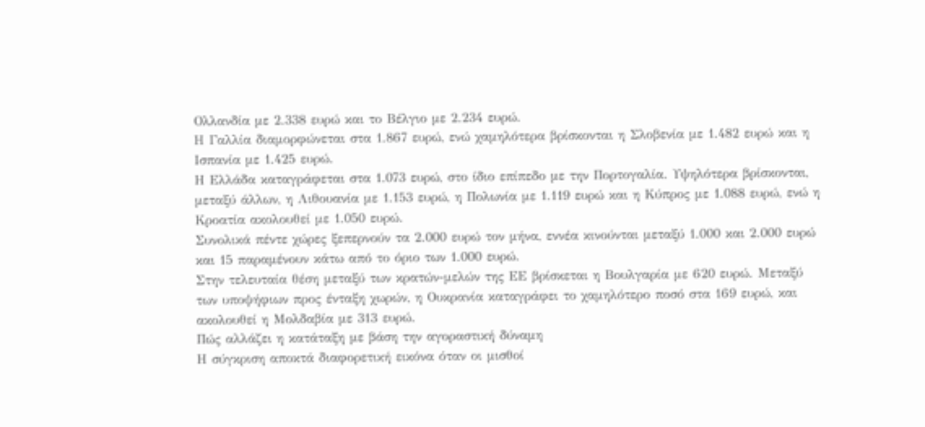Ολλανδία με 2.338 ευρώ και το Βέλγιο με 2.234 ευρώ.
Η Γαλλία διαμορφώνεται στα 1.867 ευρώ, ενώ χαμηλότερα βρίσκονται η Σλοβενία με 1.482 ευρώ και η Ισπανία με 1.425 ευρώ.
Η Ελλάδα καταγράφεται στα 1.073 ευρώ, στο ίδιο επίπεδο με την Πορτογαλία. Υψηλότερα βρίσκονται, μεταξύ άλλων, η Λιθουανία με 1.153 ευρώ, η Πολωνία με 1.119 ευρώ και η Κύπρος με 1.088 ευρώ, ενώ η Κροατία ακολουθεί με 1.050 ευρώ.
Συνολικά πέντε χώρες ξεπερνούν τα 2.000 ευρώ τον μήνα, εννέα κινούνται μεταξύ 1.000 και 2.000 ευρώ και 15 παραμένουν κάτω από το όριο των 1.000 ευρώ.
Στην τελευταία θέση μεταξύ των κρατών-μελών της ΕΕ βρίσκεται η Βουλγαρία με 620 ευρώ. Μεταξύ των υποψήφιων προς ένταξη χωρών, η Ουκρανία καταγράφει το χαμηλότερο ποσό στα 169 ευρώ, και ακολουθεί η Μολδαβία με 313 ευρώ.
Πώς αλλάζει η κατάταξη με βάση την αγοραστική δύναμη
Η σύγκριση αποκτά διαφορετική εικόνα όταν οι μισθοί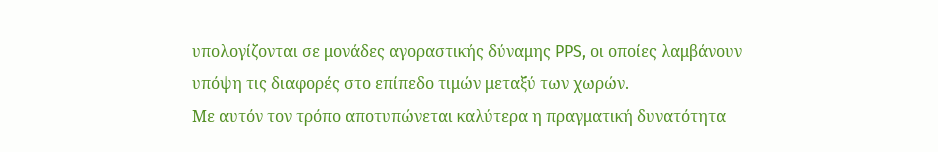υπολογίζονται σε μονάδες αγοραστικής δύναμης PPS, οι οποίες λαμβάνουν υπόψη τις διαφορές στο επίπεδο τιμών μεταξύ των χωρών.
Με αυτόν τον τρόπο αποτυπώνεται καλύτερα η πραγματική δυνατότητα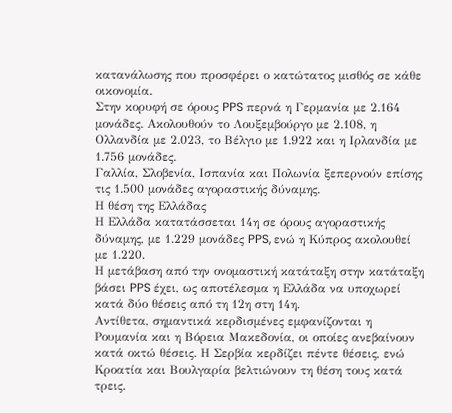κατανάλωσης που προσφέρει ο κατώτατος μισθός σε κάθε οικονομία.
Στην κορυφή σε όρους PPS περνά η Γερμανία με 2.164 μονάδες. Ακολουθούν το Λουξεμβούργο με 2.108, η Ολλανδία με 2.023, το Βέλγιο με 1.922 και η Ιρλανδία με 1.756 μονάδες.
Γαλλία, Σλοβενία, Ισπανία και Πολωνία ξεπερνούν επίσης τις 1.500 μονάδες αγοραστικής δύναμης.
Η θέση της Ελλάδας
Η Ελλάδα κατατάσσεται 14η σε όρους αγοραστικής δύναμης, με 1.229 μονάδες PPS, ενώ η Κύπρος ακολουθεί με 1.220.
Η μετάβαση από την ονομαστική κατάταξη στην κατάταξη βάσει PPS έχει, ως αποτέλεσμα η Ελλάδα να υποχωρεί κατά δύο θέσεις από τη 12η στη 14η.
Αντίθετα, σημαντικά κερδισμένες εμφανίζονται η Ρουμανία και η Βόρεια Μακεδονία, οι οποίες ανεβαίνουν κατά οκτώ θέσεις. Η Σερβία κερδίζει πέντε θέσεις, ενώ Κροατία και Βουλγαρία βελτιώνουν τη θέση τους κατά τρεις.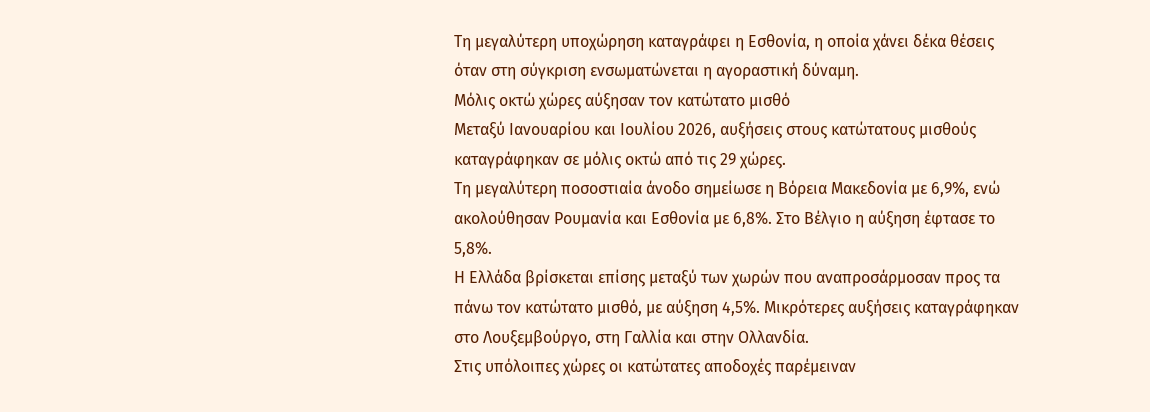Τη μεγαλύτερη υποχώρηση καταγράφει η Εσθονία, η οποία χάνει δέκα θέσεις όταν στη σύγκριση ενσωματώνεται η αγοραστική δύναμη.
Μόλις οκτώ χώρες αύξησαν τον κατώτατο μισθό
Μεταξύ Ιανουαρίου και Ιουλίου 2026, αυξήσεις στους κατώτατους μισθούς καταγράφηκαν σε μόλις οκτώ από τις 29 χώρες.
Τη μεγαλύτερη ποσοστιαία άνοδο σημείωσε η Βόρεια Μακεδονία με 6,9%, ενώ ακολούθησαν Ρουμανία και Εσθονία με 6,8%. Στο Βέλγιο η αύξηση έφτασε το 5,8%.
Η Ελλάδα βρίσκεται επίσης μεταξύ των χωρών που αναπροσάρμοσαν προς τα πάνω τον κατώτατο μισθό, με αύξηση 4,5%. Μικρότερες αυξήσεις καταγράφηκαν στο Λουξεμβούργο, στη Γαλλία και στην Ολλανδία.
Στις υπόλοιπες χώρες οι κατώτατες αποδοχές παρέμειναν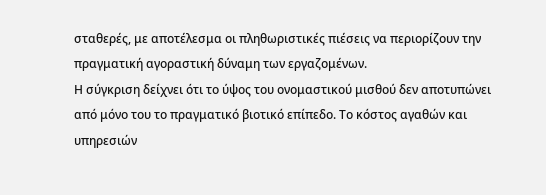σταθερές, με αποτέλεσμα οι πληθωριστικές πιέσεις να περιορίζουν την πραγματική αγοραστική δύναμη των εργαζομένων.
Η σύγκριση δείχνει ότι το ύψος του ονομαστικού μισθού δεν αποτυπώνει από μόνο του το πραγματικό βιοτικό επίπεδο. Το κόστος αγαθών και υπηρεσιών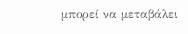μπορεί να μεταβάλει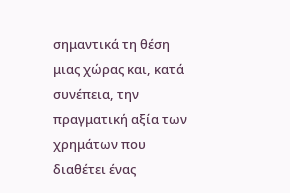σημαντικά τη θέση μιας χώρας και, κατά συνέπεια, την πραγματική αξία των χρημάτων που διαθέτει ένας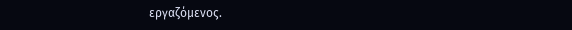εργαζόμενος.